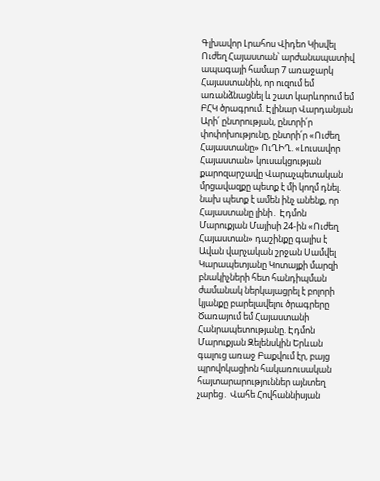Գլխավոր Լրահոս Վիդեո Կիսվել
Ուժեղ Հայաստան՝ արժանապատիվ ապագայի համար 7 առաջարկ Հայաստանին, որ ուզում եմ առանձնացնել և շատ կարևորում եմ ԲՀԿ ծրագրում. Էլինար Վարդանյան Արի՛ ընտրության, ընտրի՛ր փոփոխությունը, ընտրի՛ր «Ուժեղ Հայաստանը» ՈւՂԻՂ. «Լուսավոր Հայաստան» կուսակցության քարոզարշավը Վարաչպետական մրցավազքը պետք է մի կողմ դնել. նախ պետք է ամեն ինչ անենք, որ Հայաստանը լինի․ Էդմոն Մարուքյան Մայիսի 24-ին «Ուժեղ Հայաստան» դաշինքը գալիս է Ավան վարչական շրջան Սամվել Կարապետյանը Կոտայքի մարզի բնակիչների հետ հանդիպման ժամանակ ներկայացրել է բոլորի կյանքը բարելավելու ծրագրերը Ծառայում եմ Հայաստանի Հանրապետությանը. Էդմոն Մարուքյան Զելենսկին Երևան գալուց առաջ Բաքվում էր, բայց պրովոկացիոն հակառուսական հայտարարություններ այնտեղ չարեց․ Վահե Հովհաննիսյան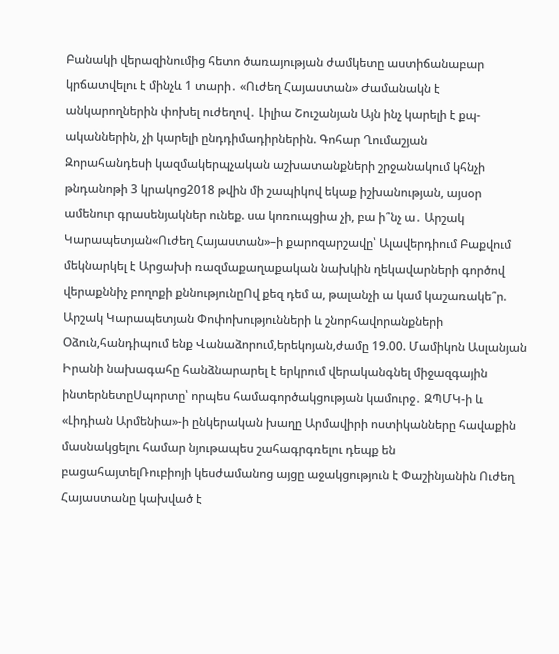Բանակի վերազինումից հետո ծառայության ժամկետը աստիճանաբար կրճատվելու է մինչև 1 տարի․ «Ուժեղ Հայաստան» Ժամանակն է անկարողներին փոխել ուժեղով․ Լիլիա Շուշանյան Այն ինչ կարելի է քպ-ականներին, չի կարելի ընդդիմադիրներին. Գոհար Ղումաշյան
Զորահանդեսի կազմակերպչական աշխատանքների շրջանակում կհնչի թնդանոթի 3 կրակոց2018 թվին մի շապիկով եկաք իշխանության, այսօր ամենուր գրասենյակներ ունեք. սա կոռուպցիա չի, բա ի՞նչ ա․ Արշակ Կարապետյան«Ուժեղ Հայաստան»–ի քարոզարշավը՝ Ալավերդիում Բաքվում մեկնարկել է Արցախի ռազմաքաղաքական նախկին ղեկավարների գործով վերաքննիչ բողոքի քննությունըՈվ քեզ դեմ ա, թալանչի ա կամ կաշառակե՞ր. Արշակ Կարապետյան Փոփոխությունների և շնորհավորանքների Օձուն,հանդիպում ենք Վանաձորում,երեկոյան,ժամը 19.00. Մամիկոն Ասլանյան Իրանի նախագահը հանձնարարել է երկրում վերականգնել միջազգային ինտերնետըՍպորտը՝ որպես համագործակցության կամուրջ․ ԶՊՄԿ-ի և «Լիդիան Արմենիա»-ի ընկերական խաղը Արմավիրի ոստիկանները հավաքին մասնակցելու համար նյութապես շահագրգռելու դեպք են բացահայտելՌուբիոյի կեսժամանոց այցը աջակցություն է Փաշինյանին Ուժեղ Հայաստանը կախված է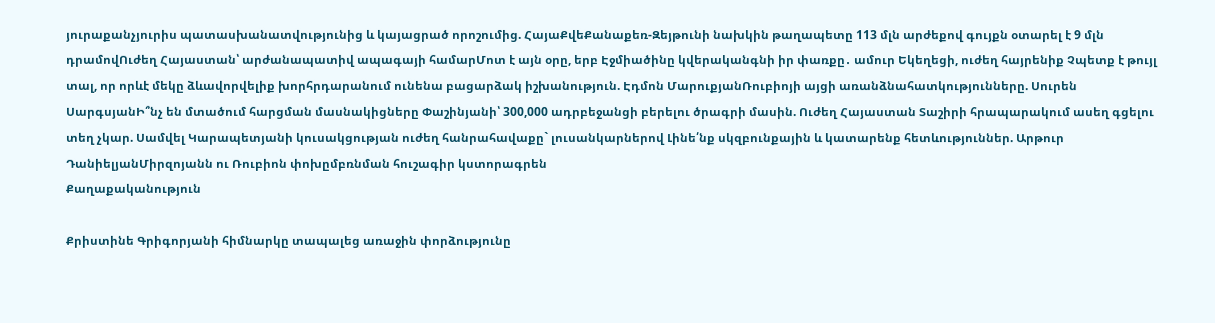յուրաքանչյուրիս պատասխանատվությունից և կայացրած որոշումից. ՀայաՔվեՔանաքեռ-Զեյթունի նախկին թաղապետը 113 մլն արժեքով գույքն օտարել է 9 մլն դրամովՈւժեղ Հայաստան՝ արժանապատիվ ապագայի համարՄոտ է այն օրը, երբ Էջմիածինը կվերականգնի իր փառքը․ ամուր Եկեղեցի, ուժեղ հայրենիք Չպետք է թույլ տալ, որ որևէ մեկը ձևավորվելիք խորհրդարանում ունենա բացարձակ իշխանություն. Էդմոն ՄարուքյանՌուբիոյի այցի առանձնահատկությունները. Սուրեն ՍարգսյանԻ՞նչ են մտածում հարցման մասնակիցները Փաշինյանի՝ 300,000 ադրբեջանցի բերելու ծրագրի մասին. Ուժեղ Հայաստան Տաշիրի հրապարակում ասեղ գցելու տեղ չկար. Սամվել Կարապետյանի կուսակցության ուժեղ հանրահավաքը` լուսանկարներով Լինե՛նք սկզբունքային և կատարենք հետևություններ. Արթուր ԴանիելյանՄիրզոյանն ու Ռուբիոն փոխըմբռնման հուշագիր կստորագրեն
Քաղաքականություն

Քրիստինե Գրիգորյանի հիմնարկը տապալեց առաջին փորձությունը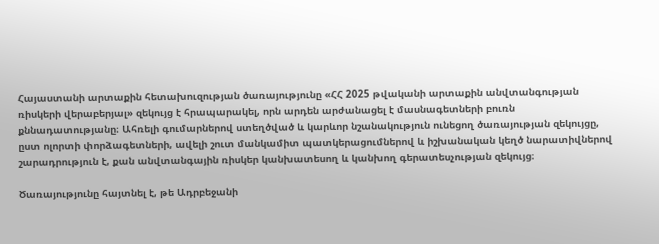Հայաստանի արտաքին հետախուզության ծառայությունը «ՀՀ 2025 թվականի արտաքին անվտանգության ռիսկերի վերաբերյալ» զեկույց է հրապարակել, որն արդեն արժանացել է մասնագետների բուռն քննադատությանը։ Ահռելի գումարներով ստեղծված և կարևոր նշանակություն ունեցող ծառայության զեկույցը, ըստ ոլորտի փորձագետների, ավելի շուտ մանկամիտ պատկերացումներով և իշխանական կեղծ նարատիվներով շարադրություն է, քան անվտանգային ռիսկեր կանխատեսող և կանխող գերատեսչության զեկույց։

Ծառայությունը հայտնել է, թե Ադրբեջանի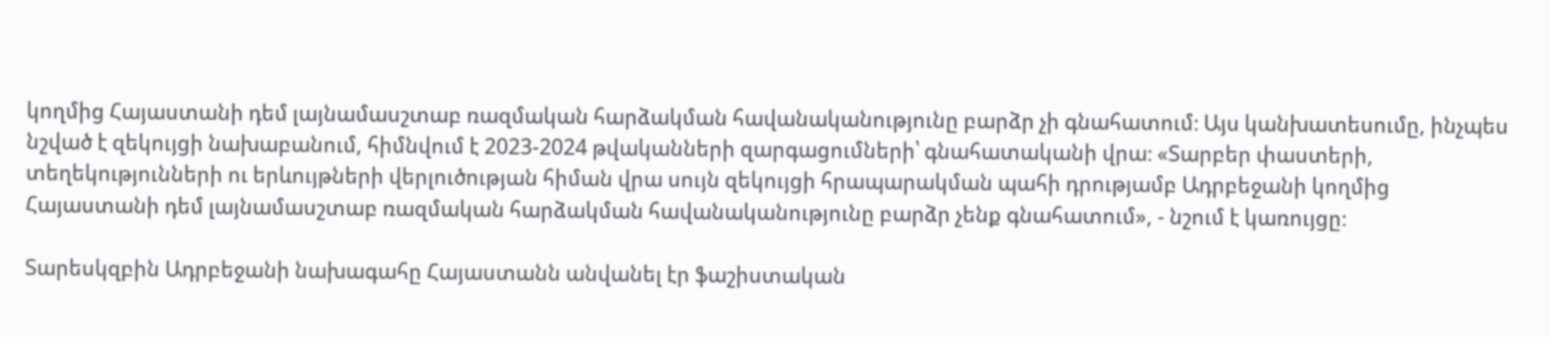կողմից Հայաստանի դեմ լայնամասշտաբ ռազմական հարձակման հավանականությունը բարձր չի գնահատում։ Այս կանխատեսումը, ինչպես նշված է զեկույցի նախաբանում, հիմնվում է 2023-2024 թվականների զարգացումների՝ գնահատականի վրա։ «Տարբեր փաստերի, տեղեկությունների ու երևույթների վերլուծության հիման վրա սույն զեկույցի հրապարակման պահի դրությամբ Ադրբեջանի կողմից Հայաստանի դեմ լայնամասշտաբ ռազմական հարձակման հավանականությունը բարձր չենք գնահատում», - նշում է կառույցը։

Տարեսկզբին Ադրբեջանի նախագահը Հայաստանն անվանել էր ֆաշիստական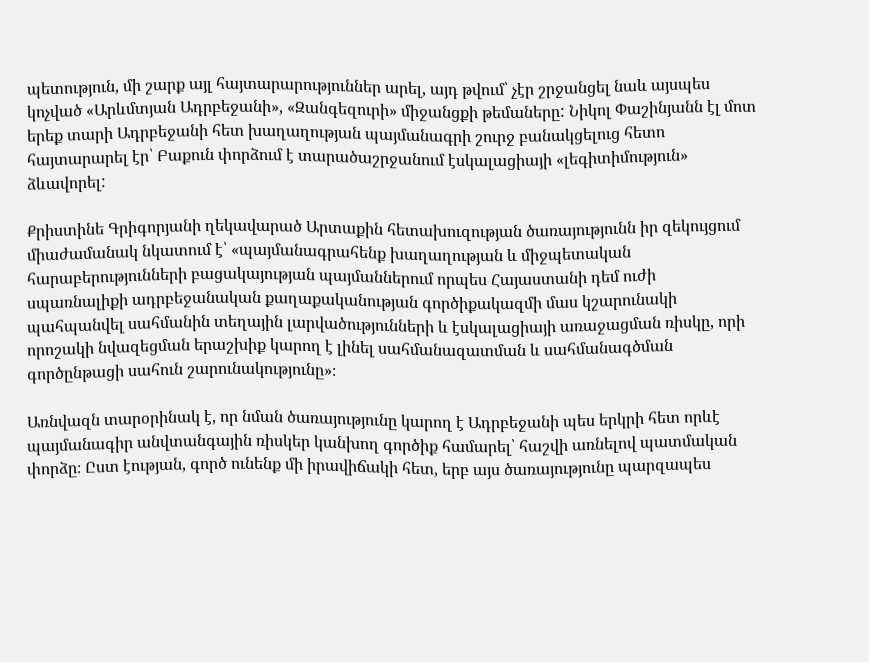պետություն, մի շարք այլ հայտարարություններ արել, այդ թվում՝ չէր շրջանցել նաև այսպես կոչված «Արևմտյան Ադրբեջանի», «Զանգեզուրի» միջանցքի թեմաները: Նիկոլ Փաշինյանն էլ մոտ երեք տարի Ադրբեջանի հետ խաղաղության պայմանագրի շուրջ բանակցելուց հետո հայտարարել էր՝ Բաքուն փորձում է տարածաշրջանում էսկալացիայի «լեգիտիմություն» ձևավորել:

Քրիստինե Գրիգորյանի ղեկավարած Արտաքին հետախուզության ծառայությունն իր զեկույցում միաժամանակ նկատում է՝ «պայմանագրահենք խաղաղության և միջպետական հարաբերությունների բացակայության պայմաններում որպես Հայաստանի դեմ ուժի սպառնալիքի ադրբեջանական քաղաքականության գործիքակազմի մաս կշարունակի պահպանվել սահմանին տեղային լարվածությունների և էսկալացիայի առաջացման ռիսկը, որի որոշակի նվազեցման երաշխիք կարող է լինել սահմանազատման և սահմանագծման գործընթացի սահուն շարունակությունը»։

Առնվազն տարօրինակ է, որ նման ծառայությունը կարող է Ադրբեջանի պես երկրի հետ որևէ պայմանագիր անվտանգային ռիսկեր կանխող գործիք համարել՝ հաշվի առնելով պատմական փորձը։ Ըստ էության, գործ ունենք մի իրավիճակի հետ, երբ այս ծառայությունը պարզապես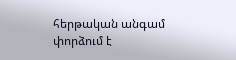հերթական անգամ փորձում է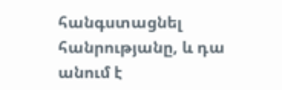հանգստացնել հանրությանը, և դա անում է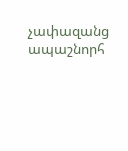չափազանց ապաշնորհ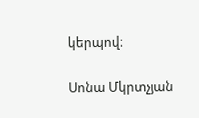կերպով։

Սոնա Մկրտչյան